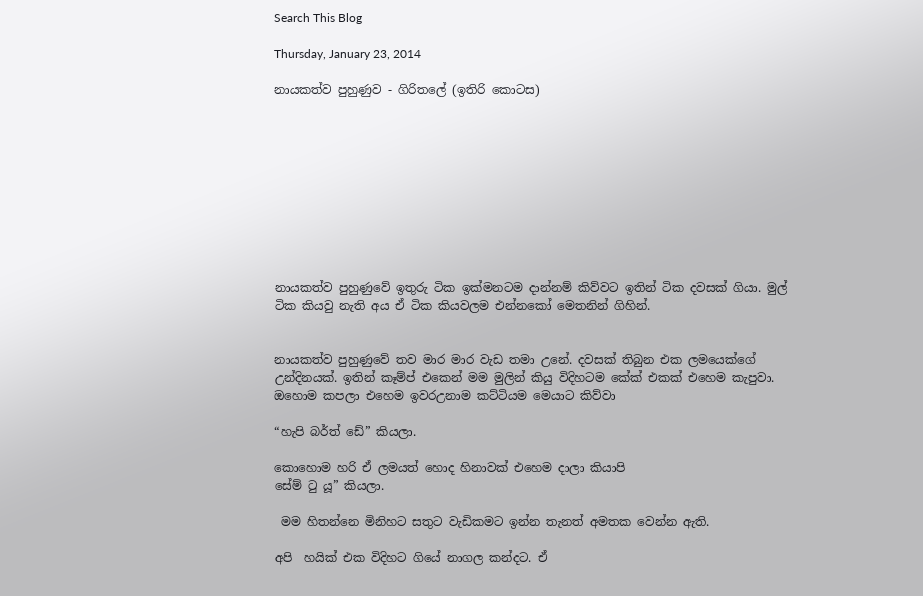Search This Blog

Thursday, January 23, 2014

නායකත්ව පුහුණුව - ගිරිතලේ (ඉතිරි කොටස)










නායකත්ව පුහුණුවේ ඉතුරු ටික ඉක්මනටම දාන්නම් කිව්වට ඉතින් ටික දවසක් ගියා. මුල් ටික කියවු නැති අය ඒ ටික කියවලම එන්නකෝ මෙතනින් ගිහින්.


නායකත්ව පුහුණුවේ තව මාර මාර වැඩ තමා උනේ. දවසක් තිබුන එක ලමයෙක්ගේ උන්දිනයක්. ඉතින් කෑම්ප් එකෙන් මම මුලින් කියු විදිහටම කේක් එකක් එහෙම කැපුවා. ඔහොම කපලා එහෙම ඉවරඋනාම කට්ටියම මෙයාට කිව්වා

“හැපි බර්ත් ඩේ” කියලා.

කොහොම හරි ඒ ලමයත් හොද හිනාවක් එහෙම දාලා කියාපි
සේම් ටු යූ” කියලා.

 මම හිතන්නෙ මිනිහට සතුට වැඩිකමට ඉන්න තැනත් අමතක වෙන්න ඇති.

අපි  හයික් එක විදිහට ගියේ නාගල කන්දට. ඒ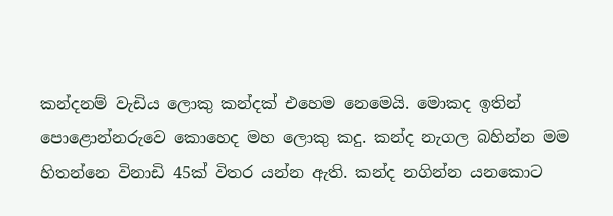කන්දනම් වැඩිය ලොකු කන්දක් එහෙම නෙමෙයි. මොකද ඉතින් පොළොන්නරුවෙ කොහෙද මහ ලොකු කදු. කන්ද නැගල බහින්න මම හිතන්නෙ විනාඩි 45ක් විතර යන්න ඇති. කන්ද නගින්න යනකොට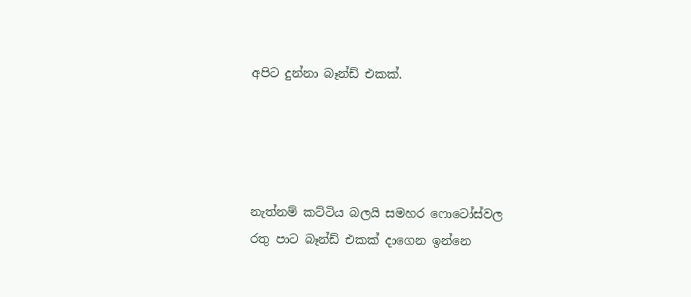අපිට දුන්නා බෑන්ඩ් එකක්.




නැත්නම් කට්ටිය බලයි සමහර ෆොටෝස්වල රතු පාට බෑන්ඩ් එකක් දාගෙන ඉන්නෙ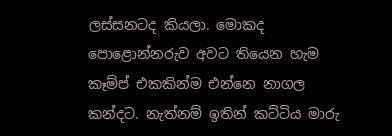ලස්සනටද කියලා. මොකද පොළොන්නරුව අවට තියෙන හැම කෑම්ප් එකකින්ම එන්නෙ නාගල කන්දට. නැත්නම් ඉතින් කට්ටිය මාරු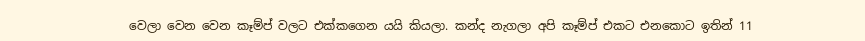වෙලා වෙන වෙන කෑම්ප් වලට එක්කගෙන යයි කියලා. කන්ද නැගලා අපි කෑම්ප් එකට එනකොට ඉතින් 11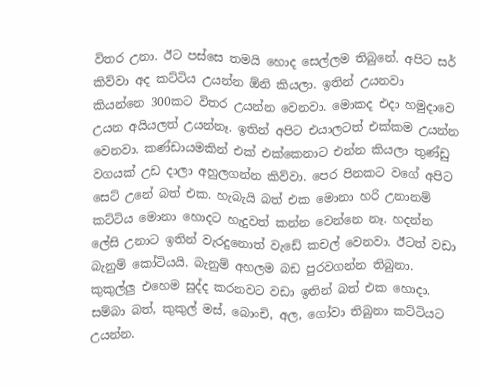විතර උනා. ඊට පස්සෙ තමයි හොද සෙල්ලම තිබුනේ. අපිට සර් කිව්වා අද කට්ටිය උයන්න ඕනි කියලා. ඉතින් උයනවා කියන්නෙ 300කට විතර උයන්න වෙනවා. මොකද එදා හමුදාවෙ උයන අයියලත් උයන්නෑ. ඉතින් අපිට එයාලටත් එක්කම උයන්න වෙනවා. කණ්ඩායමකින් එක් එක්කෙනාට එන්න කියලා තුණ්ඩු වගයක් උඩ දාලා අහුලගන්න කිව්වා. පෙර පිනකට වගේ අපිට සෙට් උනේ බත් එක. හැබැයි බත් එක මොනා හරි උනානම් කට්ටිය මොනා හොදට හැදුවත් කන්න වෙන්නෙ නෑ. හදන්න ලේසි උනාට ඉතින් වැරදුනොත් වැඩේ කචල් වෙනවා. ඊටත් වඩා බැනුම් කෝටියයි. බැනුම් අහලම බඩ පුරවගන්න තිබුනා. කුකුල්ලු එහෙම සුද්ද කරනවට වඩා ඉතින් බත් එක හොදා. සම්බා බත්, කුකුල් මස්, බොංචි, අල, ගෝවා තිබුනා කට්ටියට උයන්න.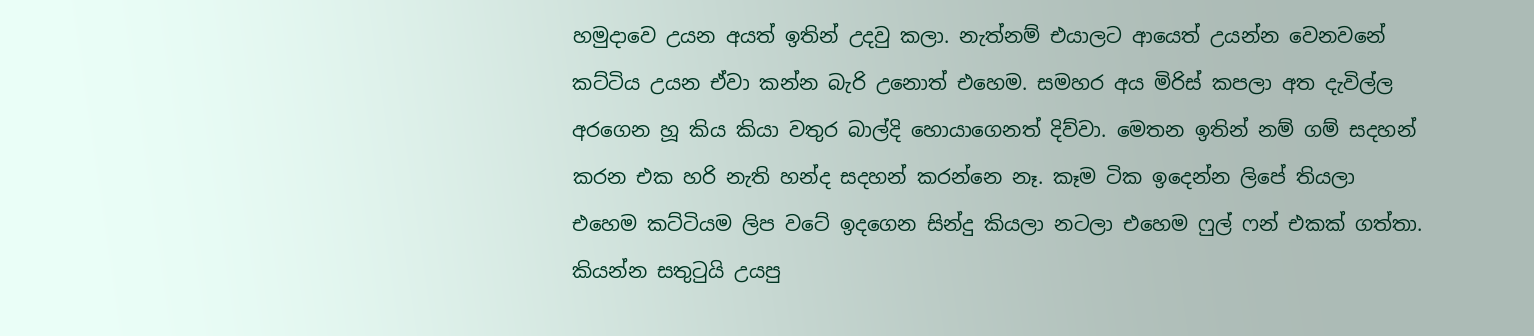හමුදාවෙ උයන අයත් ඉතින් උදවු කලා. නැත්නම් එයාලට ආයෙත් උයන්න වෙනවනේ කට්ටිය උයන ඒවා කන්න බැරි උනොත් එහෙම. සමහර අය මිරිස් කපලා අත දැවිල්ල අරගෙන හූ කිය කියා වතුර බාල්දි හොයාගෙනත් දිව්වා. මෙතන ඉතින් නම් ගම් සදහන් කරන එක හරි නැති හන්ද සදහන් කරන්නෙ නෑ. කෑම ටික ඉදෙන්න ලිපේ තියලා එහෙම කට්ටියම ලිප වටේ ඉදගෙන සින්දු කියලා නටලා එහෙම ෆුල් ෆන් එකක් ගත්තා. කියන්න සතුටුයි උයපු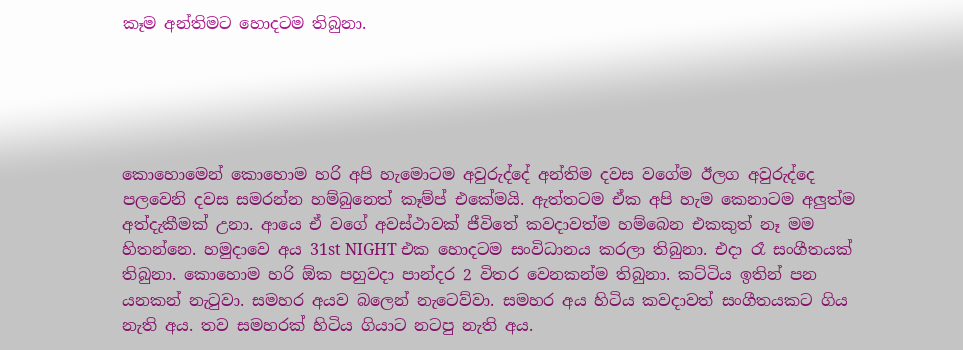කෑම අන්තිමට හොදටම තිබුනා.





කොහොමෙන් කොහොම හරි අපි හැමොටම අවුරුද්දේ අන්තිම දවස වගේම ඊලග අවුරුද්දෙ පලවෙනි දවස සමරන්න හම්බුනෙත් කෑම්ප් එකේමයි. ඇත්තටම ඒක අපි හැම කෙනාටම අලුත්ම අත්දැකීමක් උනා. ආයෙ ඒ වගේ අවස්ථාවක් ජීවිතේ කවදාවත්ම හම්බෙන එකකුත් නෑ මම හිතන්නෙ. හමුදාවෙ අය 31st NIGHT එක හොදටම සංවිධානය කරලා තිබුනා. එදා රෑ සංගීතයක් තිබුනා. කොහොම හරි ඕක පහුවදා පාන්දර 2 විතර වෙනකන්ම තිබුනා. කට්ටිය ඉතින් පන යනකන් නැටුවා. සමහර අයව බලෙන් නැටෙව්වා. සමහර අය හිටිය කවදාවත් සංගීතයකට ගිය නැති අය. තව සමහරක් හිටිය ගියාට නටපු නැති අය.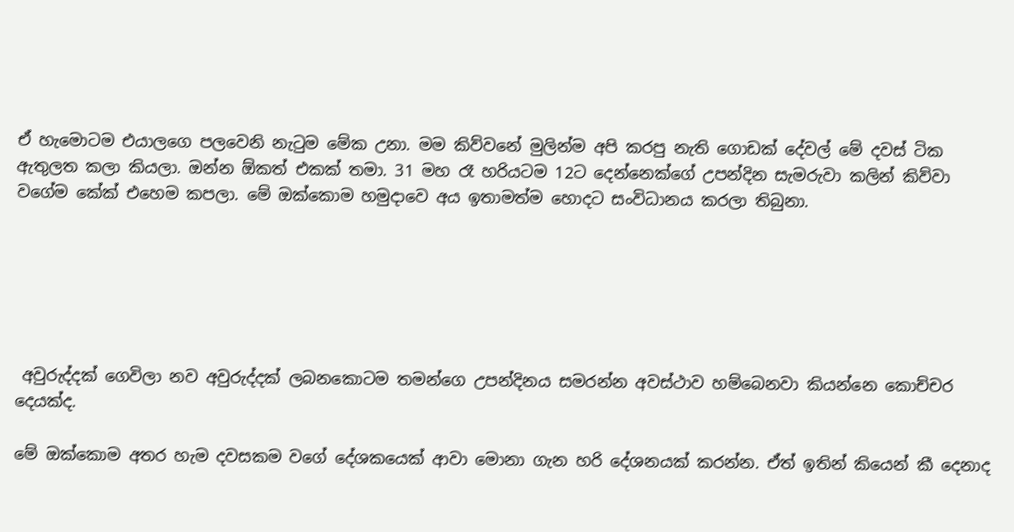ඒ හැමොටම එයාලගෙ පලවෙනි නැටුම මේක උනා. මම කිව්වනේ මුලින්ම අපි කරපු නැති ගොඩක් දේවල් මේ දවස් ටික ඇතුලත කලා කියලා. ඔන්න ඕකත් එකක් තමා. 31 මහ රෑ හරියටම 12ට දෙන්නෙක්ගේ උපන්දින සැමරුවා කලින් කිව්වා වගේම කේක් එහෙම කපලා. මේ ඔක්කොම හමුදාවෙ අය ඉතාමත්ම හොදට සංවිධානය කරලා තිබුනා.






 අවුරුද්දක් ගෙවිලා නව අවුරුද්දක් ලබනකොටම තමන්ගෙ උපන්දිනය සමරන්න අවස්ථාව හම්බෙනවා කියන්නෙ කොච්චර දෙයක්ද.

මේ ඔක්කොම අතර හැම දවසකම වගේ දේශකයෙක් ආවා මොනා ගැන හරි දේශනයක් කරන්න. ඒත් ඉතින් කියෙන් කී දෙනාද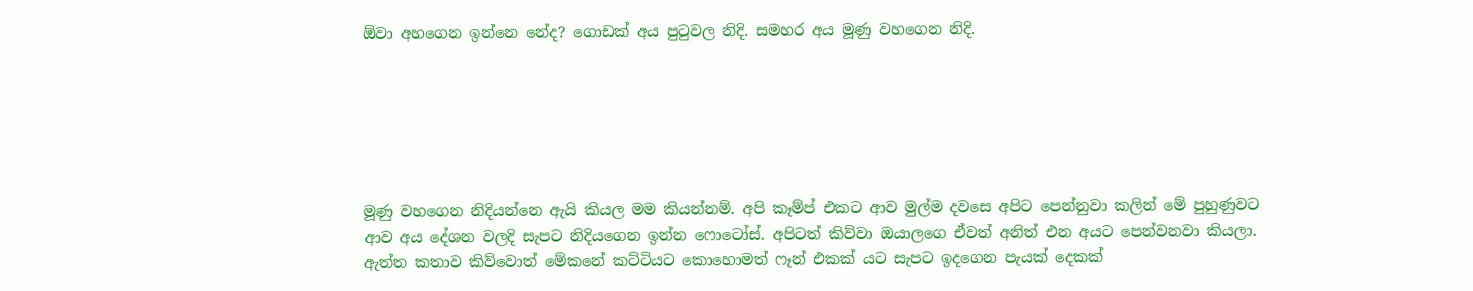ඕවා අහගෙන ඉන්නෙ නේද? ගොඩක් අය පුටුවල නිදි. සමහර අය මූණු වහගෙන නිදි.






මූණු වහගෙන නිදියන්නෙ ඇයි කියල මම කියන්නම්. අපි කෑම්ප් එකට ආව මුල්ම දවසෙ අපිට පෙන්නුවා කලින් මේ පුහුණුවට ආව අය දේශන වලදි සැපට නිදියගෙන ඉන්න ෆොටෝස්. අපිටත් කිව්වා ඔයාලගෙ ඒවත් අනිත් එන අයට පෙන්වනවා කියලා. ඇත්ත කතාව කිව්වොත් මේකනේ කට්ටියට කොහොමත් ෆෑන් එකක් යට සැපට ඉදගෙන පැයක් දෙකක්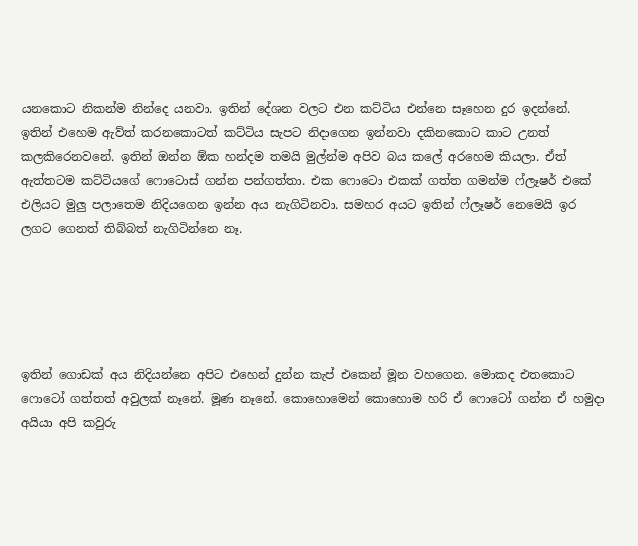යනකොට නිකන්ම නින්දෙ යනවා. ඉතින් දේශන වලට එන කට්ටිය එන්නෙ සෑහෙන දුර ඉදන්නේ. ඉතින් එහෙම ඇව්ත් කරනකොටත් කට්ටිය සැපට නිදාගෙන ඉන්නවා දකිනකොට කාට උනත් කලකිරෙනවනේ. ඉතින් ඔන්න ඕක හන්දම තමයි මුල්න්ම අපිව බය කලේ අරහෙම කියලා. ඒත් ඇත්තටම කට්ටියගේ ෆොටොස් ගන්න පන්ගත්තා. එක ෆොටො එකක් ගත්ත ගමන්ම ෆ්ලෑෂර් එකේ එලියට මුලු පලාතෙම නිදියගෙන ඉන්න අය නැගිටිනවා. සමහර අයට ඉතින් ෆ්ලෑෂර් නෙමෙයි ඉර ලගට ගෙනත් තිබ්බත් නැගිටින්නෙ නෑ.





ඉතින් ගොඩක් අය නිදියන්නෙ අපිට එහෙන් දුන්න කැප් එකෙන් මූන වහගෙන. මොකද එතකොට ෆොටෝ ගත්තත් අවුලක් නෑනේ. මූණ නෑනේ. කොහොමෙන් කොහොම හරි ඒ ෆොටෝ ගන්න ඒ හමුදා  අයියා අපි කවුරු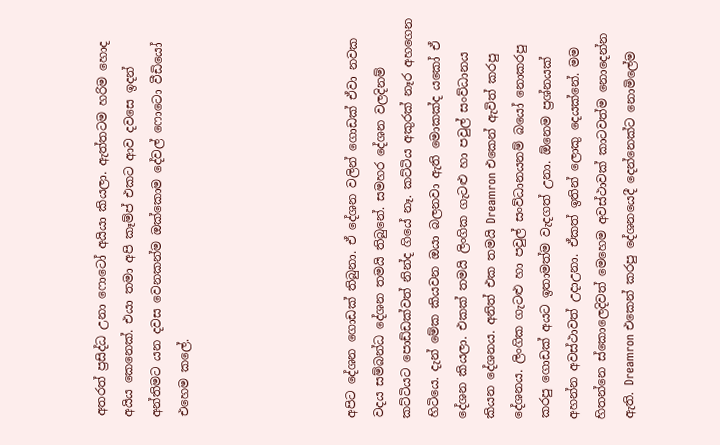අතරත් ප්‍රසිද්ධ උනා ෆොටෝ අයියා කියලා. ඇත්තටම හරිම හොද අයිය ‍කෙනෙක්. එයා තමා අපි කෑම්ප් එකට ආව දවසෙ ඉදන් අන්තිමට යන දවස වෙනකන්ම ඔක්කොම දේවල් ෆොටො වීඩියෝ එහෙම කලේ.





අපිට දේශන ගොඩක් තිබුනා. ඒ දේශන වලින් ගොඩක් ඒවා නවක වදය සම්බන්ධ දේශන තමයි තිබුනේ. සමහර දේශන වලදිනම් කට්ටියට පොඩ්ඩක්වත් නින්ද ගියේ නෑ. කට්ටිය අකුරක් නෑර අහගෙන හිටියෙ. දැන් මේක කියවන ඔයා බලනවා ඇති මොකක්ද යකෝ ඒ දේශන කියලා. එකක් තමයි ලිංගික ගැටළු හා පවුල් සංව්ධානය කියන දේශනය. අනිත් එක තමයි Dreamron එකෙන් ඇවිත් කරපු දේශනය. ලිංගික ගැටළු හා පවුල් සංව්ධානයනම් බයෝ නොකරපු කරපු ගොඩක් අයට ඉතාමත්ම වැදගත් උනා. ඕනෙම ප්‍රශ්නයක් අහන්න අවස්ථාවත් උදාඋනා. ඒකත් ඉතින් ලොකු දෙයක්නේ. මම හිතන්නෙ ස්කොලෙදිවත් මෙහෙම අවස්ථාවක් කාටවත්ම නොදෙන්න ඇති. Dreamron එකෙන් කරපු දේශනයෙදී දෙන්නෙක්ට නොමිලේම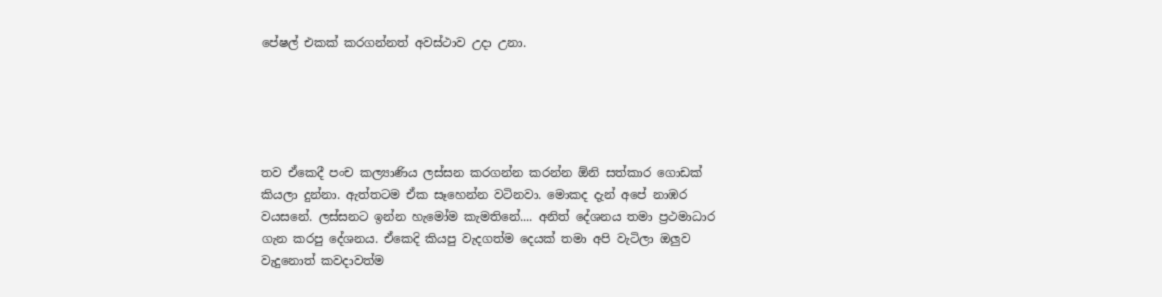පේෂල් එකක් කරගන්නත් අවස්ථාව උදා උනා.





තව ඒකෙදී පංච කල්‍යාණිය ලස්සන කරගන්න කරන්න ඕනි සත්කාර ගොඩක් කියලා දුන්නා. ඇත්තටම ඒක සෑහෙන්න වටිනවා. මොකද දැන් අපේ නාඹර වයසනේ. ලස්සනට ඉන්න හැමෝම කැමතිනේ.... අනිත් දේශනය තමා ප්‍රථමාධාර ගැන කරපු දේශනය. ඒකෙදි කියපු වැදගත්ම දෙයක් තමා අපි වැටිලා ඔලුව වැදුනොත් කවදාවත්ම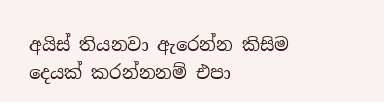අයිස් තියනවා ඇරෙන්න කිසිම දෙයක් කරන්නනම් එපා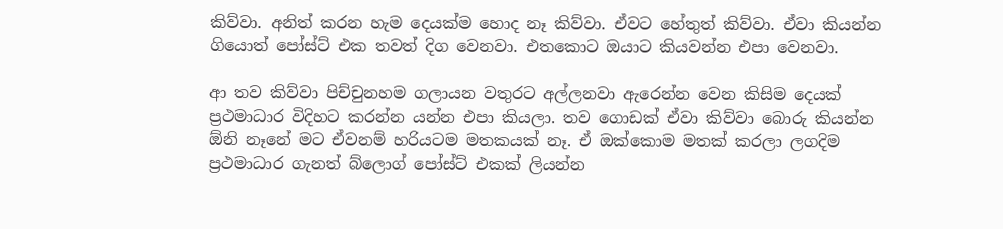කිව්වා. අනිත් කරන හැම දෙයක්ම හොද නෑ කිව්වා. ඒවට හේතුත් කිව්වා. ඒවා කියන්න ගියොත් පෝස්ට් එක තවත් දිග වෙනවා. එතකොට ඔයාට කියවන්න එපා වෙනවා.

ආ තව කිව්වා පිච්චුනහම ගලායන වතුරට අල්ලනවා ඇරෙන්න වෙන කිසිම දෙයක් ප්‍රථමාධාර විදිහට කරන්න යන්න එපා කියලා. තව ගොඩක් ඒවා කිව්වා බොරු කියන්න ඕනි නෑනේ මට ඒවනම් හරියටම මතකයක් නෑ. ඒ ඔක්කොම මතක් කරලා ලගදිම ප්‍රථමාධාර ගැනත් බ්ලොග් පෝස්ට් එකක් ලියන්න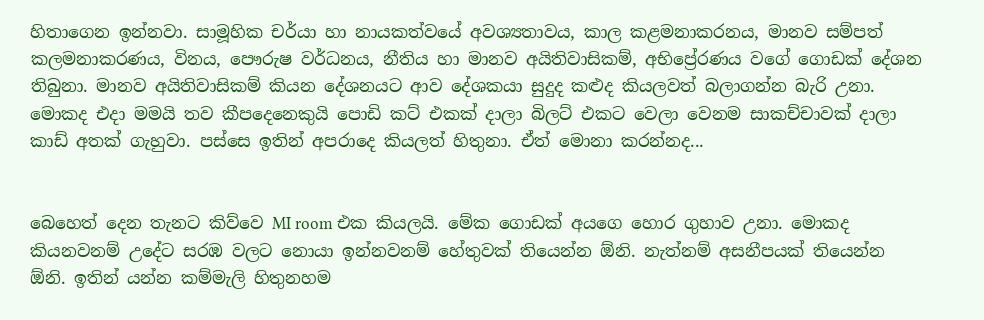හිතාගෙන ඉන්නවා. සාමූහික චර්යා හා නායකත්වයේ අවශ්‍යතාවය, කාල කළමනාකරනය, මානව සම්පත් කලමනාකරණය, විනය, පෞරුෂ වර්ධනය, නීතිය හා මානව අයිතිවාසිකම්, අභිප්‍රේරණය වගේ ගොඩක් දේශන තිබුනා. මානව අයිතිවාසිකම් කියන දේශනයට ආව දේශකයා සුදුද කළුද කියලවත් බලාගන්න බැරි උනා. මොකද එදා මමයි තව කීපදෙනෙකුයි පොඩි කට් එකක් දාලා බිලට් එකට වෙලා වෙනම සාකච්චාවක් දාලා කාඩ් අතක් ගැහුවා. පස්සෙ ඉතින් අපරාදෙ කියලත් හිතුනා. ඒත් මොනා කරන්නද...


බෙහෙත් දෙන තැනට කිව්වෙ MI room එක කියලයි. මේක ගොඩක් අයගෙ හොර ගුහාව උනා. මොකද කියනවනම් උදේට සරඹ වලට නොයා ඉන්නවනම් හේතුවක් තියෙන්න ඕනි. නැත්නම් අසනීපයක් තියෙන්න ඕනි. ඉතින් යන්න කම්මැලි හිතුනහම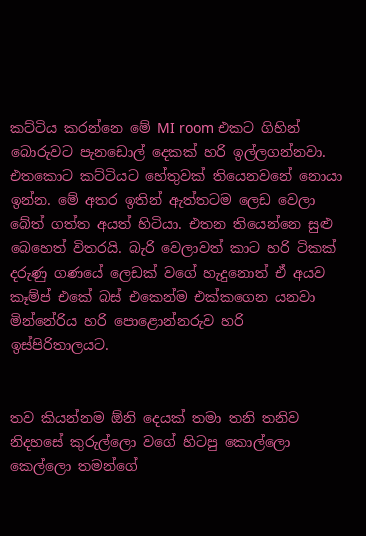කට්ටිය කරන්නෙ මේ MI room එකට ගිහින් බොරුවට පැනඩොල් දෙකක් හරි ඉල්ලගන්නවා. එතකොට කට්ටියට හේතුවක් තියෙනවනේ නොයා ඉන්න. මේ අතර ඉතින් ඇත්තටම ලෙඩ වෙලා බේත් ගත්ත අයත් හිටියා. එතන තියෙන්නෙ සුළු බෙහෙත් විතරයි. බැරි වෙලාවත් කාට හරි ටිකක් දරුණු ගණයේ ලෙඩක් වගේ හැදුනොත් ඒ අයව කෑම්ප් එකේ බස් එකෙන්ම එක්කගෙන යනවා මින්නේරිය හරි පොළොන්නරුව හරි ඉස්පිරිතාලයට.


තව කියන්නම ඕනි දෙයක් තමා තනි තනිව නිදහසේ කුරුල්ලො වගේ හිටපු කොල්ලො කෙල්ලො තමන්ගේ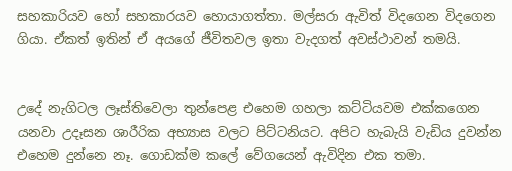සහකාරියව හෝ සහකාරයව හොයාගත්තා. මල්සරා ඇවිත් විදගෙන විදගෙන ගියා. ඒකත් ඉතින් ඒ අයගේ ජීවිතවල ඉතා වැදගත් අවස්ථාවන් තමයි.


උදේ නැගිටල ලෑස්තිවෙලා තුන්පෙළ එහෙම ගහලා කට්ටියවම එක්කගෙන යනවා උදෑසන ශාරීරික අභ්‍යාස වලට පිට්ටනියට. අපිට හැබැයි වැඩිය දුවන්න එහෙම දුන්නෙ නෑ. ගොඩක්ම කලේ වේගයෙන් ඇවිදින එක තමා.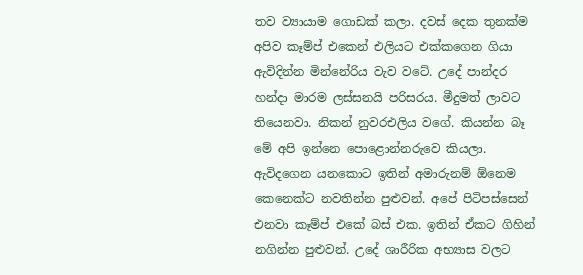තව ව්‍යායාම ගොඩක් කලා. දවස් දෙක තුනක්ම අපිව කෑම්ප් එකෙන් එලියට එක්කගෙන ගියා ඇවිදින්න මින්නේරිය වැව වටේ. උදේ පාන්දර හන්දා මාරම ලස්සනයි පරිසරය. මීදුමත් ලාවට තියෙනවා. නිකන් නුවරඑලිය වගේ. කියන්න බෑ මේ අපි ඉන්නෙ පොළොන්නරුවෙ කියලා. ඇවිදගෙන යනකොට ඉතින් අමාරුනම් ඕනෙම කෙනෙක්ට නවතින්න පුළුවන්. අපේ පිටිපස්සෙන් එනවා කෑම්ප් එකේ බස් එක. ඉතින් ඒකට ගිහින් නගින්න පුළුවන්. උදේ ශාරීරික අභ්‍යාස වලට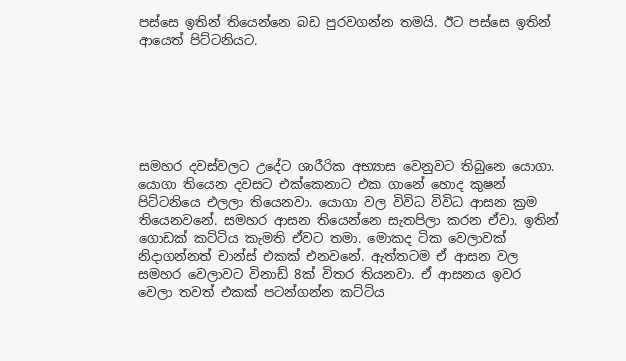පස්සෙ ඉතින් තියෙන්නෙ බඩ පුරවගන්න තමයි. ඊට පස්සෙ ඉතින් ආයෙත් පිට්ටනියට.






සමහර දවස්වලට උදේට ශාරීරික අභ්‍යාස වෙනුවට තිබුනෙ යොගා. යොගා තියෙන දවසට එක්කෙනාට එක ගානේ හොද කුෂන් පිට්ටනියෙ එලලා තියෙනවා. යොගා වල විවිධ විවිධ ආසන ක්‍රම තියෙනවනේ. සමහර ආසන තියෙන්නෙ සැතපිලා කරන ඒවා. ඉතින් ගොඩක් කට්ටිය කැමති ඒවට තමා. මොකද ටික වෙලාවක් නිදාගන්නත් චාන්ස් එකක් එනවනේ. ඇත්තටම ඒ ආසන වල සමහර වෙලාවට විනාඩ් 8ක් විතර තියනවා. ඒ ආසනය ඉවර වෙලා තවත් එකක් පටන්ගන්න කට්ටිය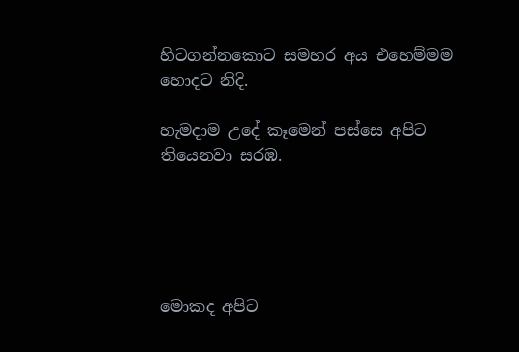හිටගන්නකොට සමහර අය එහෙම්මම හොදට නිදි.

හැමදාම උදේ කෑමෙන් පස්සෙ අපිට තියෙනවා සරඹ.





මොකද අපිට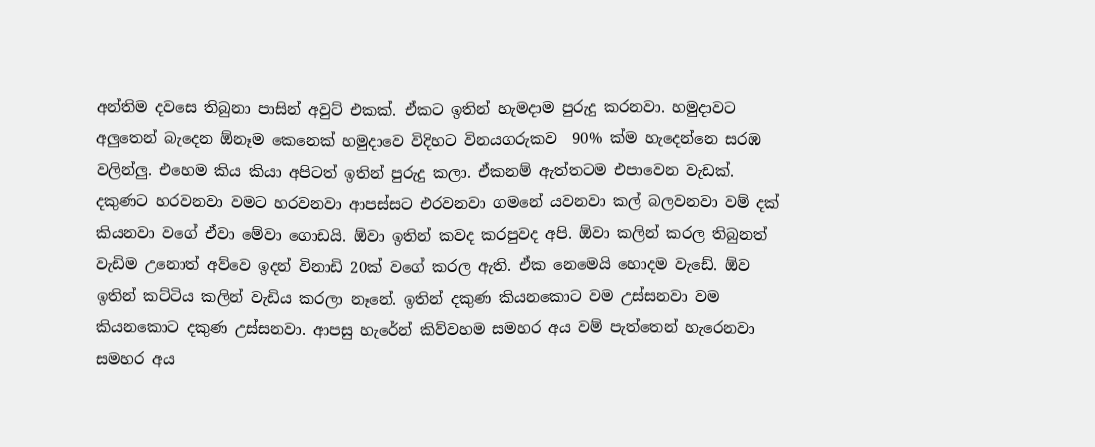අන්තිම දවසෙ තිබුනා පාසින් අවුට් එකක්. ඒකට ඉතින් හැමදාම පුරුදු කරනවා. හමුදාවට අලුතෙන් බැදෙන ඕනෑම කෙනෙක් හමුදාවෙ විදිහට විනයගරුකව  90% ක්ම හැදෙන්නෙ සරඹ වලින්ලු. එහෙම කිය කියා අපිටත් ඉතින් පුරුදු කලා. ඒකනම් ඇත්තටම එපාවෙන වැඩක්. දකුණට හරවනවා වමට හරවනවා ආපස්සට එරවනවා ගමනේ යවනවා කල් බලවනවා වම් දක් කියනවා වගේ ඒවා මේවා ගොඩයි. ඕවා ඉතින් කවද කරපුවද අපි. ඕවා කලින් කරල තිබුනත් වැඩිම උනොත් අව්වෙ ඉදන් විනාඩි 20ක් වගේ කරල ඇති. ඒක නෙමෙයි හොදම වැඩේ. ඕව ඉතින් කට්ටිය කලින් වැඩිය කරලා නෑනේ. ඉතින් දකුණ කියනකොට වම උස්සනවා වම කියනකොට දකුණ උස්සනවා. ආපසු හැරේන් කිව්වහම සමහර අය වම් පැත්තෙන් හැරෙනවා සමහර අය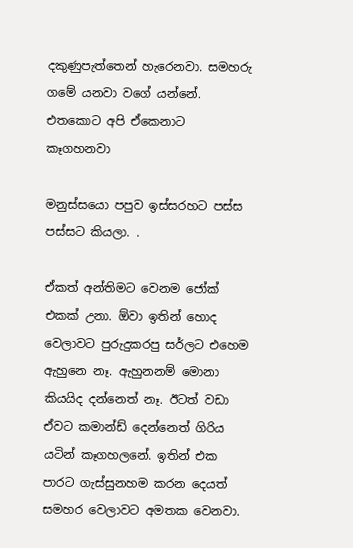දකුණුපැත්තෙන් හැරෙනවා. සමහරු ගමේ යනවා වගේ යන්නේ. එතකොට අපි ඒකෙනාට කෑගහනවා

මනුස්සයො පපුව ඉස්සරහට පස්ස පස්සට කියලා. .

ඒකත් අන්තිමට වෙනම ජෝක් එකක් උනා. ඕවා ඉතින් හොද වෙලාවට පුරුදුකරපු සර්ලට එහෙම ඇහුනෙ නෑ. ඇහුනනම් මොනා කියයිද දන්නෙත් නෑ. ඊටත් වඩා ඒවට කමාන්ඩ් දෙන්නෙත් ගිරිය යටින් කෑගහලනේ. ඉතින් එක පාරට ගැස්සුනහම කරන දෙයත් සමහර වෙලාවට අමතක වෙනවා.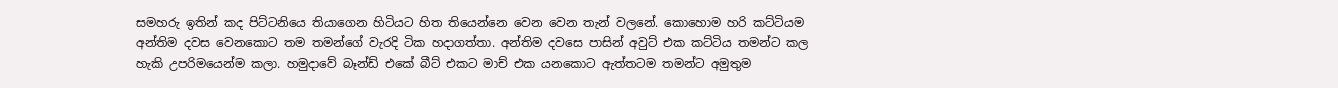සමහරු ඉතින් කද පිට්ටනියෙ තියාගෙන හිටියට හිත තියෙන්නෙ වෙන වෙන තැන් වලනේ. කොහොම හරි කට්ටියම අන්තිම දවස වෙනකොට තම තමන්ගේ වැරදි ටික හදාගත්තා. අන්තිම දවසෙ පාසින් අවුට් එක කට්ටිය තමන්ට කල හැකි උපරිමයෙන්ම කලා. හමුදාවේ බෑන්ඩ් එකේ බීට් එකට මාච් එක යනකොට ඇත්තටම තමන්ට අමුතුම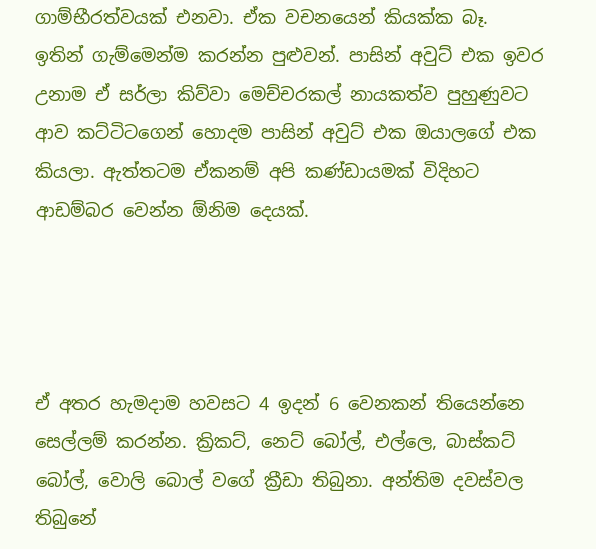ගාම්භීරත්වයක් එනවා. ඒක වචනයෙන් කියක්ක බෑ. ඉතින් ගැම්මෙන්ම කරන්න පුළුවන්. පාසින් අවුට් එක ඉවර උනාම ඒ සර්ලා කිව්වා මෙච්චරකල් නායකත්ව පුහුණුවට ආව කට්ටිටගෙන් හොදම පාසින් අවුට් එක ඔයාලගේ එක කියලා. ඇත්තටම ඒකනම් අපි කණ්ඩායමක් විදිහට ආඩම්බර වෙන්න ඕනිම දෙයක්.




ඒ අතර හැමදාම හවසට 4 ඉදන් 6 වෙනකන් තියෙන්නෙ සෙල්ලම් කරන්න. ක්‍රිකට්, නෙට් බෝල්, එල්ලෙ, බාස්කට් බෝල්, වොලි බොල් වගේ ක්‍රීඩා තිබුනා. අන්තිම දවස්වල තිබුනේ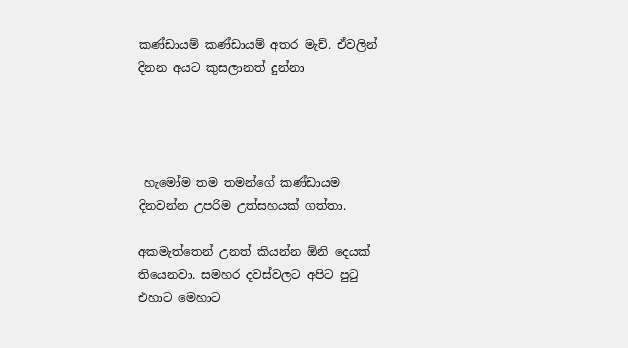කණ්ඩායම් කණ්ඩායම් අතර මැච්. ඒවලින් දිනන අයට කුසලානත් දුන්නා




 හැමෝම තම තමන්ගේ කණ්ඩායම දිනවන්න උපරිම උත්සහයක් ගත්තා.

අකමැත්තෙන් උනත් කියන්න ඕනි දෙයක් තියෙනවා. සමහර දවස්වලට අපිට පුටු එහාට මෙහාට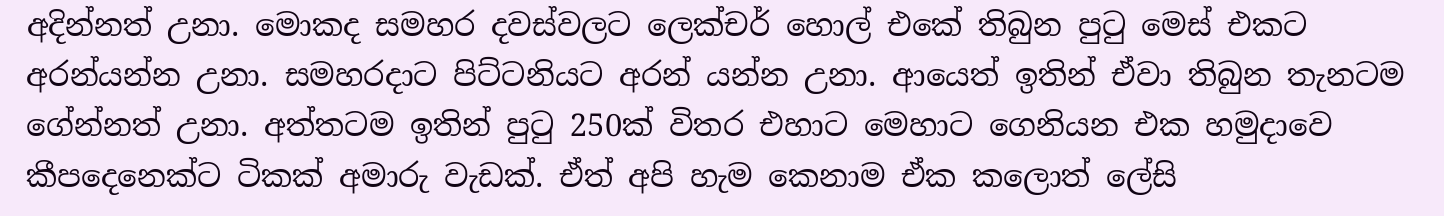අදින්නත් උනා. මොකද සමහර දවස්වලට ලෙක්චර් හොල් එකේ තිබුන පුටු මෙස් එකට අරන්යන්න උනා. සමහරදාට පිට්ටනියට අරන් යන්න උනා. ආයෙත් ඉතින් ඒවා තිබුන තැනටම ගේන්නත් උනා. අත්තටම ඉතින් පුටු 250ක් විතර එහාට මෙහාට ගෙනියන එක හමුදාවෙ කීපදෙනෙක්ට ටිකක් අමාරු වැඩක්. ඒත් අපි හැම කෙනාම ඒක කලොත් ලේසි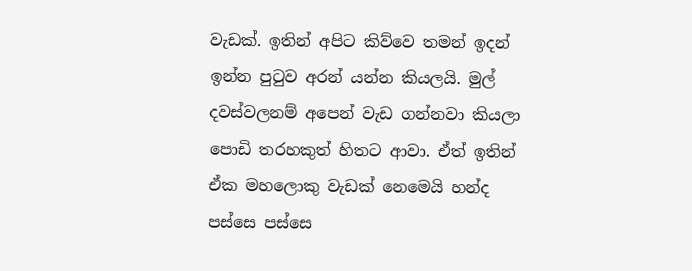වැඩක්. ඉතින් අපිට කිව්වෙ තමන් ඉදන් ඉන්න පුටුව අරන් යන්න කියලයි. මුල් දවස්වලනම් අපෙන් වැඩ ගන්නවා කියලා පොඩි තරහකුත් හිතට ආවා. ඒත් ඉතින් ඒක මහලොකු වැඩක් නෙමෙයි හන්ද පස්සෙ පස්සෙ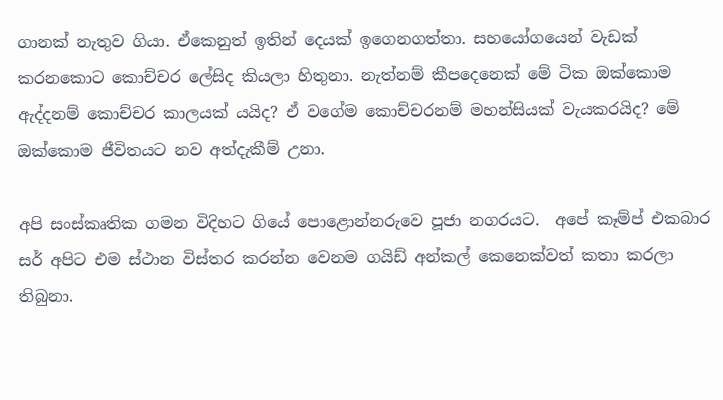ගානක් නැතුව ගියා. ඒකෙනුත් ඉතින් දෙයක් ඉගෙනගත්තා. සහයෝගයෙන් වැඩක් කරනකොට කොච්චර ලේසිද කියලා හිතුනා. නැත්නම් කීපදෙනෙක් මේ ටික ඔක්කොම ඇද්දනම් කොච්චර කාලයක් යයිද? ඒ වගේම කොච්චරනම් මහන්සියක් වැයකරයිද? මේ ඔක්කොම ජීවිතයට නව අත්දැකීම් උනා.

අපි සංස්කෘතික ගමන විදිහට ගියේ පොළොන්නරුවෙ පූජා නගරයට.  අපේ කෑම්ප් එකබාර සර් අපිට එම ස්ථාන විස්තර කරන්න වෙනම ගයිඩ් අන්කල් කෙනෙක්වත් කතා කරලා තිබුනා.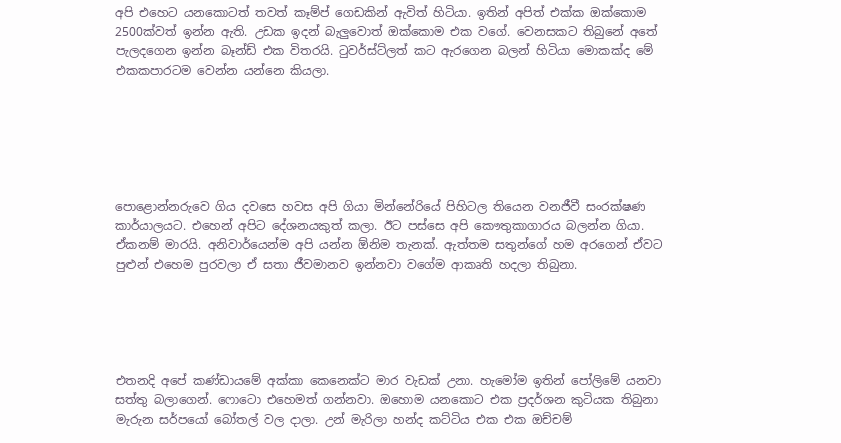අපි එහෙට යනකොටත් තවත් කෑම්ප් ගෙඩකින් ඇවිත් හිටියා. ඉතින් අපිත් එක්ක ඔක්කොම 2500ක්වත් ඉන්න ඇති. උඩක ඉදන් බැලුවොත් ඔක්කොම එක වගේ. වෙනසකට තිබුනේ අතේ පැලදගෙන ඉන්න බෑන්ඩ් එක විතරයි. ටුවර්ස්ට්ලත් කට ඇරගෙන බලන් හිටියා මොකක්ද මේ එකකපාරටම වෙන්න යන්නෙ කියලා.






පොළොන්නරුවෙ ගිය දවසෙ හවස අපි ගියා මින්නේරියේ පිහිටල තියෙන වනජීවී සංරක්ෂණ කාර්යාලයට. එහෙන් අපිට දේශනයකුත් කලා. ඊට පස්සෙ අපි කෞතුකාගාරය බලන්න ගියා. ඒකනම් මාරයි. අනිවාර්යෙන්ම අපි යන්න ඕනිම තැනක්. ඇත්තම සතුන්ගේ හම අරගෙන් ඒවට පුළුන් එහෙම පුරවලා ඒ සතා ජීවමානව ඉන්නවා වගේම ආකෘති හදලා තිබුනා.





එතනදි අපේ කණ්ඩායමේ අක්කා කෙනෙක්ට මාර වැඩක් උනා. හැමෝම ඉතින් පෝලිමේ යනවා සත්තු බලාගෙන්. ෆොටො එහෙමත් ගන්නවා. ඔහොම යනකොට එක ප්‍රදර්ශන කුටියක තිබුනා මැරුන සර්පයෝ බෝතල් වල දාලා. උන් මැරිලා හන්ද කට්ටිය එක එක ඔච්චම්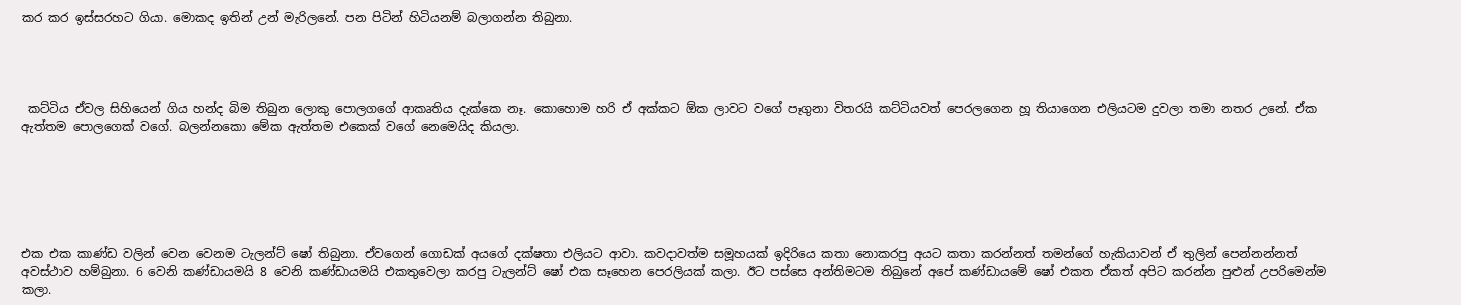කර කර ඉස්සරහට ගියා. මොකද ඉතින් උන් මැරිලනේ. පන පිටින් හිටියනම් බලාගන්න තිබුනා.




 කට්ටිය ඒවල සිහියෙන් ගිය හන්ද බිම තිබුන ලොකු පොලගගේ ආකෘතිය දැක්කෙ නෑ. කොහොම හරි ඒ අක්කට ඕක ලාවට වගේ පෑගුනා විතරයි කට්ටියවත් පෙරලගෙන හූ තියාගෙන එලියටම දුවලා තමා නතර උනේ. ඒක ඇත්තම පොලගෙක් වගේ. බලන්නකො මේක ඇත්තම එකෙක් වගේ නෙමෙයිද කියලා.






එක එක කාණ්ඩ වලින් වෙන වෙනම ටැලන්ට් ෂෝ තිබුනා. ඒවගෙන් ගොඩක් අයගේ දක්ෂතා එලියට ආවා. කවදාවත්ම සමූහයක් ඉදිරියෙ කතා නොකරපු අයට කතා කරන්නත් තමන්ගේ හැකියාවන් ඒ තුලින් පෙන්නන්නත් අවස්ථාව හම්බුනා. 6 වෙනි කණ්ඩායමයි 8 වෙනි කණ්ඩායමයි එකතුවෙලා කරපු ටැලන්ට් ෂෝ එක සෑහෙන පෙරලියක් කලා. ඊට පස්සෙ අන්තිමටම තිබුනේ අපේ කණ්ඩායමේ ෂෝ එකත ඒකත් අපිට කරන්න පුළුන් උපරිමෙන්ම කලා.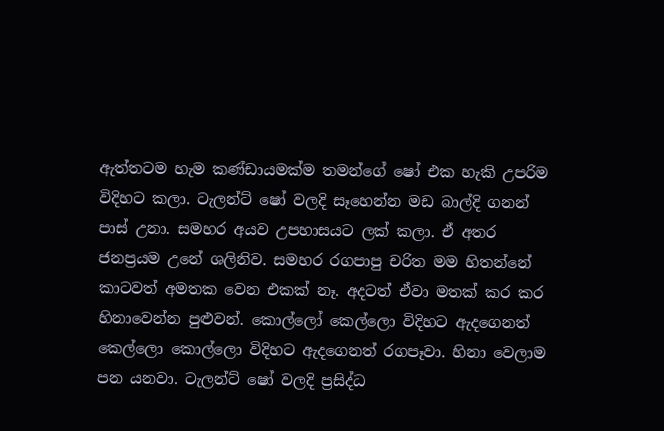ඇත්තටම හැම කණ්ඩායමක්ම තමන්ගේ ෂෝ එක හැකි උපරිම විදිහට කලා. ටැලන්ට් ෂෝ වලදි සෑහෙන්න මඩ බාල්දි ගනන් පාස් උනා. සමහර අයව උපහාසයට ලක් කලා. ඒ අතර ජනප්‍රයම උනේ ශලිනිව. සමහර රගපාපු චරිත මම හිතන්නේ කාටවත් අමතක වෙන එකක් නෑ. අදටත් ඒවා මතක් කර කර හිනාවෙන්න පුළුවන්. කොල්ලෝ කෙල්ලො විදිහට ඇදගෙනත් කෙල්ලො කොල්ලො විදිහට ඇදගෙනත් රගපෑවා. හිනා වෙලාම පන යනවා. ටැලන්ට් ෂෝ වලදි ප්‍රසිද්ධ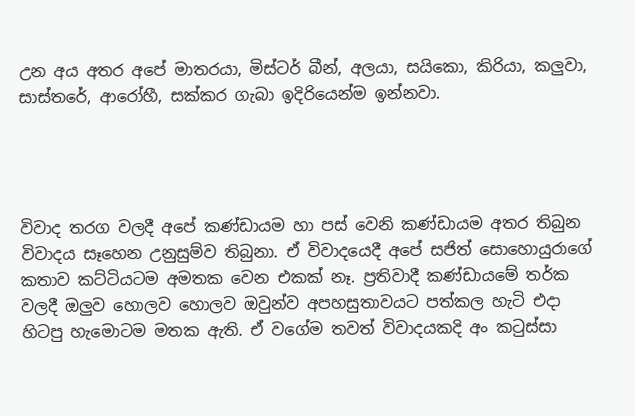උන අය අතර අපේ මාතරයා, මිස්ටර් බීන්, අලයා, සයිකො, කිරියා, කලුවා, සාස්තරේ, ආරෝහී, සක්කර ගැබා ඉදිරියෙන්ම ඉන්නවා.




විවාද තරග වලදී අපේ කණ්ඩායම හා පස් වෙනි කණ්ඩායම අතර තිබුන විවාදය සෑහෙන උනුසුම්ව තිබුනා. ඒ විවාදයෙදී අපේ සජිත් සොහොයුරාගේ කතාව කට්ටියටම අමතක වෙන එකක් නෑ. ප්‍රතිවාදී කණ්ඩායමේ තර්ක වලදී ඔලුව හොලව හොලව ඔවුන්ව අපහසුතාවයට පත්කල හැටි එදා හිටපු හැමොටම මතක ඇති. ඒ වගේම තවත් විවාදයකදි අං කටුස්සා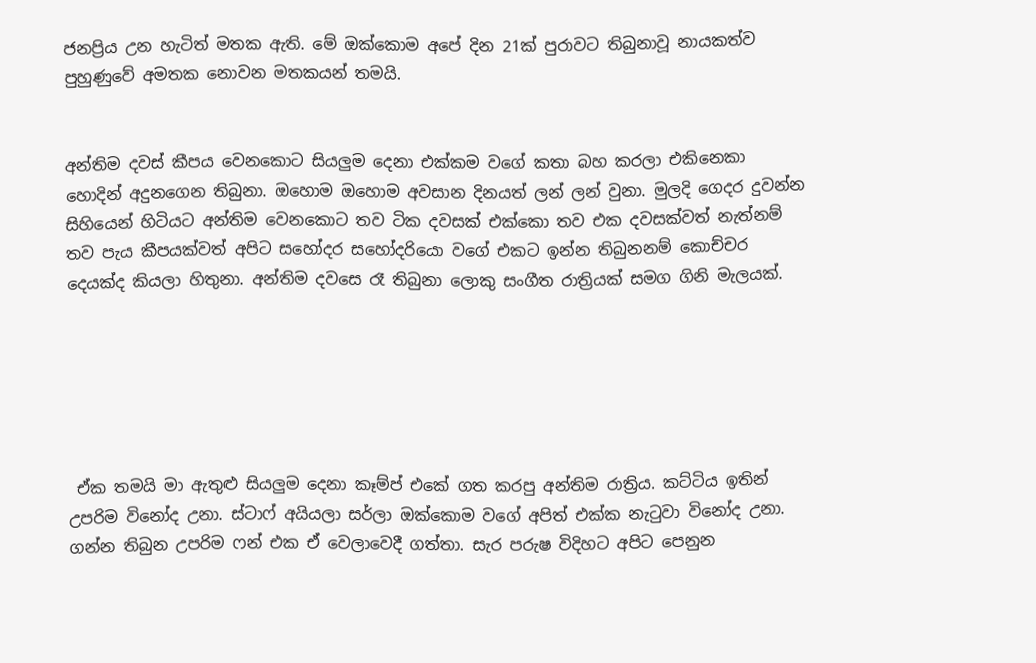ජනප්‍රිය උන හැටිත් මතක ඇති. මේ ඔක්කොම අපේ දින 21ක් පුරාවට තිබුනාවූ නායකත්ව පුහුණුවේ අමතක නොවන මතකයන් තමයි.


අන්තිම දවස් කීපය වෙනකොට සියලුම දෙනා එක්කම වගේ කතා බහ කරලා එකිනෙකා හොදින් අදුනගෙන තිබුනා. ඔහොම ඔහොම අවසාන දිනයත් ලන් ලන් වුනා. මුලදි ගෙදර දුවන්න සිහියෙන් හිටියට අන්තිම වෙනකොට තව ටික දවසක් එක්කො තව එක දවසක්වත් නැත්නම් තව පැය කීපයක්වත් අපිට සහෝදර සහෝදරියො වගේ එකට ඉන්න තිබුනනම් කොච්චර දෙයක්ද කියලා හිතුනා. අන්තිම දවසෙ රෑ තිබුනා ලොකු සංගීත රාත්‍රියක් සමග ගිනි මැලයක්.






 ඒක තමයි මා ඇතුළු සියලුම දෙනා කෑම්ප් එකේ ගත කරපු අන්තිම රාත්‍රිය. කට්ටිය ඉතින් උපරිම විනෝද උනා. ස්ටාෆ් අයියලා සර්ලා ඔක්කොම වගේ අපිත් එක්ක නැටුවා විනෝද උනා. ගන්න තිබුන උපරිම ෆන් එක ඒ වෙලාවෙදී ගත්තා. සැර පරුෂ විදිහට අපිට පෙනුන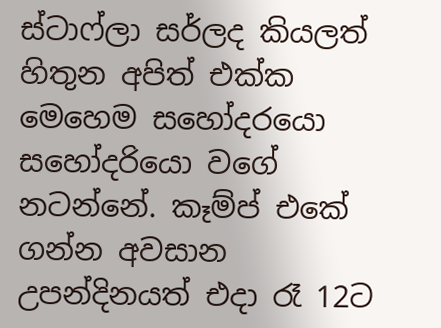ස්ටාෆ්ලා සර්ලද කියලත් හිතුන අපිත් එක්ක මෙහෙම සහෝදරයො සහෝදරියො වගේ නටන්නේ. කෑම්ප් එකේ ගන්න අවසාන උපන්දිනයත් එදා රෑ 12ට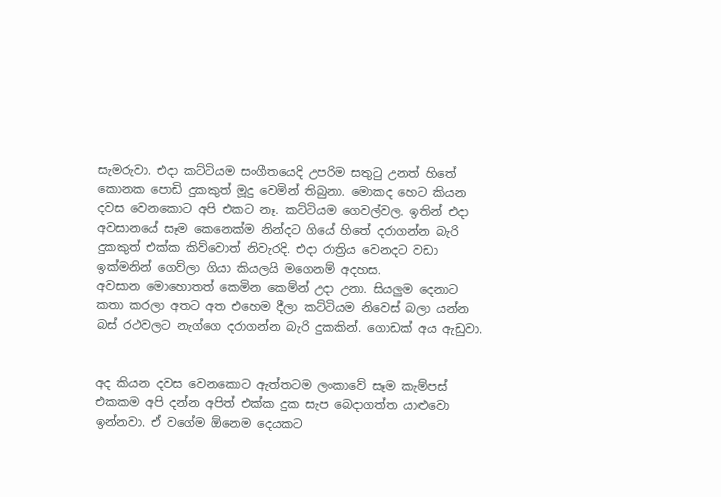සැමරුවා. එදා කට්ටියම සංගීතයෙදි උපරිම සතුටු උනත් හිතේ කොනක පොඩි දුකකුත් මූදු වෙමින් තිබුනා. මොකද හෙට කියන දවස වෙනකොට අපි එකට නෑ. කට්ටියම ගෙවල්වල. ඉතින් එදා අවසානයේ සෑම කෙනෙක්ම නින්දට ගියේ හිතේ දරාගන්න බැරි දුකකුත් එක්ක කිව්වොත් නිවැරදි. එදා රාත්‍රිය වෙනදට වඩා ඉක්මනින් ගෙව්ලා ගියා කියලයි මගෙනම් අදහස. අවසාන ‍මොහොතත් කෙමින කෙම්න් උදා උනා. සියලුම දෙනාට කතා කරලා අතට අත එහෙම දීලා කට්ටියම නි‍වෙස් බලා යන්න බස් රථවලට නැග්ගෙ දරාගන්න බැරි දුකකින්. ගොඩක් අය ඇඩුවා.


අද කියන දවස වෙනකොට ඇත්තටම ලංකාවේ සෑම කැම්පස් එකකම අපි දන්න අපිත් එක්ක දුක සැප බෙදාගත්ත යාළුවො ඉන්නවා. ඒ වගේම ඕනෙම දෙයකට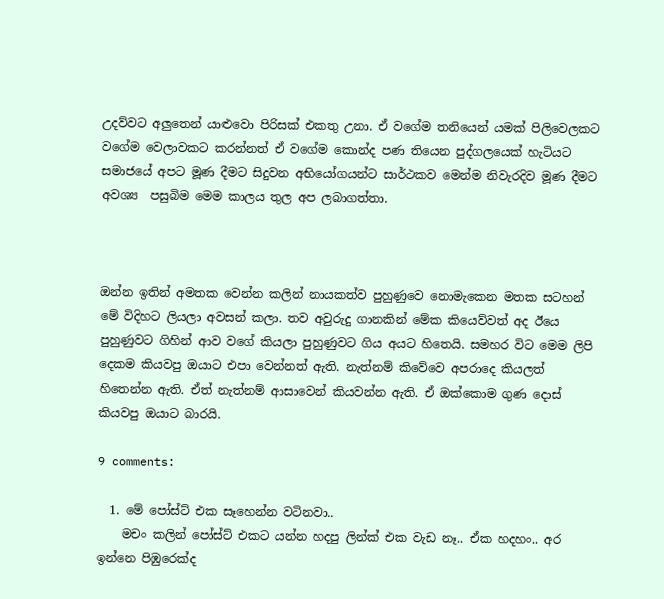උදව්වට අලුතෙන් යාළුවො පිරිසක් එකතු උනා. ඒ වගේම තනියෙන් යමක් පිලිවෙලකට වගේම වෙලාවකට කරන්නත් ඒ වගේම කොන්ද පණ තියෙන පුද්ගලයෙක් හැටියට සමාජයේ අපට මූණ දීමට සිදුවන අභියෝගයන්ට සාර්ථකව මෙන්ම නිවැරදිව මූණ දීමට අවශ්‍ය  පසුබිම මෙම කාලය තුල අප ලබාගත්තා.



ඔන්න ඉතින් අමතක වෙන්න කලින් නායකත්ව පුහුණුවෙ නොමැකෙන මතක සටහන් මේ විදිහට ලියලා අවසන් කලා. තව අවුරුදු ගානකින් මේක කියෙව්වත් අද ඊයෙ පුහුණුවට ගිහින් ආව වගේ කියලා පුහුණුවට ගිය අයට හිතෙයි. සමහර විට මෙම ලිපි දෙකම කියවපු ඔයාට එපා වෙන්නත් ඇති. නැත්නම් කිවේවෙ අපරාදෙ කියලත් හිතෙන්න ඇති. ඒත් නැත්නම් ආසාවෙන් කියවන්න ඇති. ඒ ඔක්කොම ගුණ දොස් කියවපු ඔයාට බාරයි.

9 comments:

  1. මේ පෝස්ට් එක සෑහෙන්න වටිනවා..
    මචං කලින් පෝස්ට් එකට යන්න හදපු ලින්ක් එක වැඩ නෑ.. ඒක හදහං.. අර ඉන්නෙ පිඹුරෙක්ද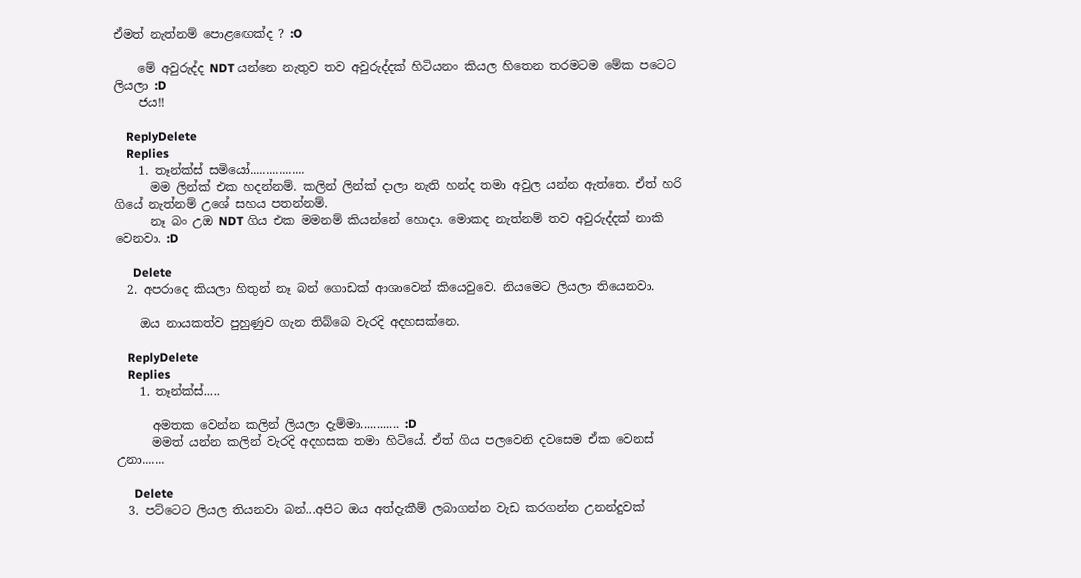ඒමත් නැත්නම් පොළඟෙක්ද ? :O

    මේ අවුරුද්ද NDT යන්නෙ නැතුව තව අවුරුද්දක් හිටියනං කියල හිතෙන තරමටම මේක පටෙට ලියලා :D
    ජය!!

    ReplyDelete
    Replies
    1. තෑන්ක්ස් සමියෝ.................
      මම ලින්ක් එක හදන්නම්. කලින් ලින්ක් දාලා නැති හන්ද තමා අවුල යන්න ඇත්තෙ. ඒත් හරි ගියේ නැත්නම් උශේ සහය පතන්නම්.
      නෑ බං උඔ NDT ගිය එක මමනම් කියන්නේ හොදා. මොකද නැත්නම් තව අවුරුද්දක් නාකි වෙනවා. :D

      Delete
  2. අපරාදෙ කියලා හිතුන් නෑ බන් ගොඩක් ආශාවෙන් කියෙවුවෙ. නියමෙට ලියලා තියෙනවා.

    ඔය නායකත්ව පුහුණුව ගැන තිබ්බෙ වැරදි අදහසක්නෙ.

    ReplyDelete
    Replies
    1. තෑන්ක්ස්.....

      අමතක වෙන්න කලින් ලියලා දැම්මා............ :D
      මමත් යන්න කලින් වැරදි අදහසක තමා හිටියේ. ඒත් ගිය පලවෙනි දවසෙම ඒක වෙනස් උනා.......

      Delete
  3. පට්ටෙට ලියල තියනවා බන්...අපිට ඔය අත්දැකීම් ලබාගන්න වැඩ කරගන්න උනන්දුවක්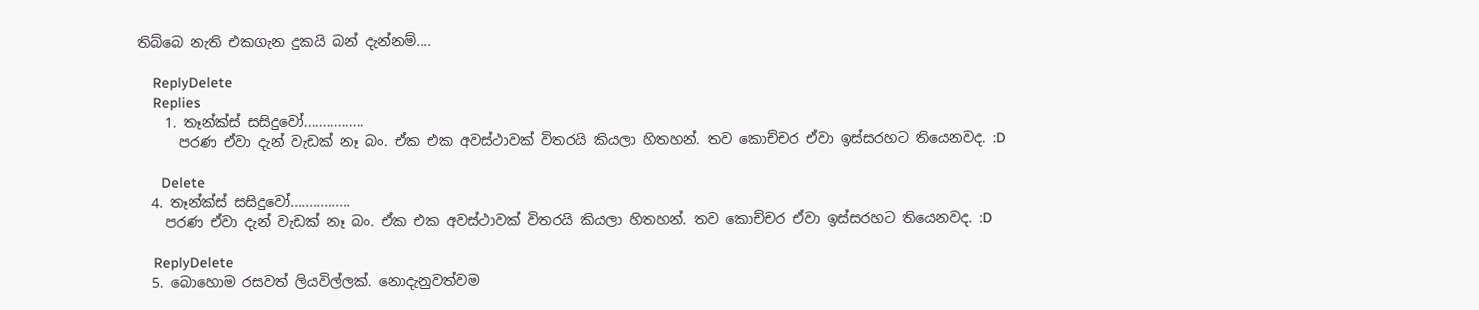තිබ්බෙ නැති එකගැන දුකයි බන් දැන්නම්....

    ReplyDelete
    Replies
    1. තෑන්ක්ස් සසිදුවෝ................
      පරණ ඒවා දැන් වැඩක් නෑ බං. ඒක එක අවස්ථාවක් විතරයි කියලා හිතහන්. තව කොච්චර ඒවා ඉස්සරහට තියෙනවද. :D

      Delete
  4. තෑන්ක්ස් සසිදුවෝ................
    පරණ ඒවා දැන් වැඩක් නෑ බං. ඒක එක අවස්ථාවක් විතරයි කියලා හිතහන්. තව කොච්චර ඒවා ඉස්සරහට තියෙනවද. :D

    ReplyDelete
  5. බොහොම රසවත් ලියවිල්ලක්. නොදැනුවත්වම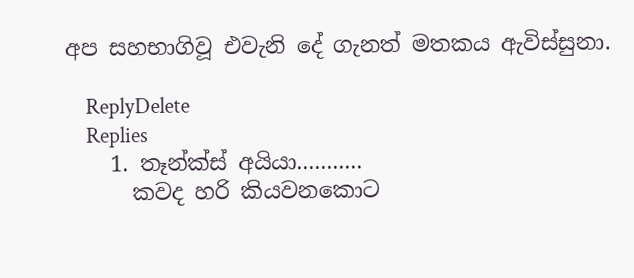අප සහභාගිවූ එවැනි දේ ගැනත් මතකය ඇවිස්සුනා.

    ReplyDelete
    Replies
    1. තෑන්ක්ස් අයියා...........
      කවද හරි කියවනකොට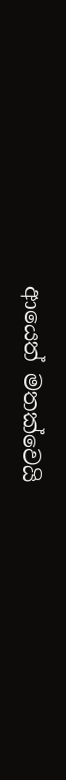ආයෙත් මතක්වෙයි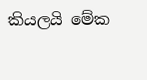කියලයි මේක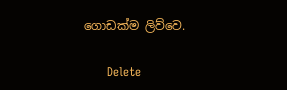ගොඩක්ම ලිව්වෙ.

      Delete